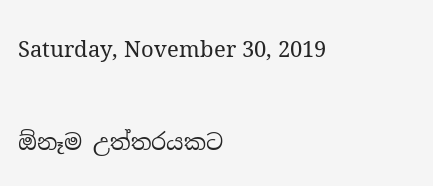Saturday, November 30, 2019

ඕනෑම උත්තරයකට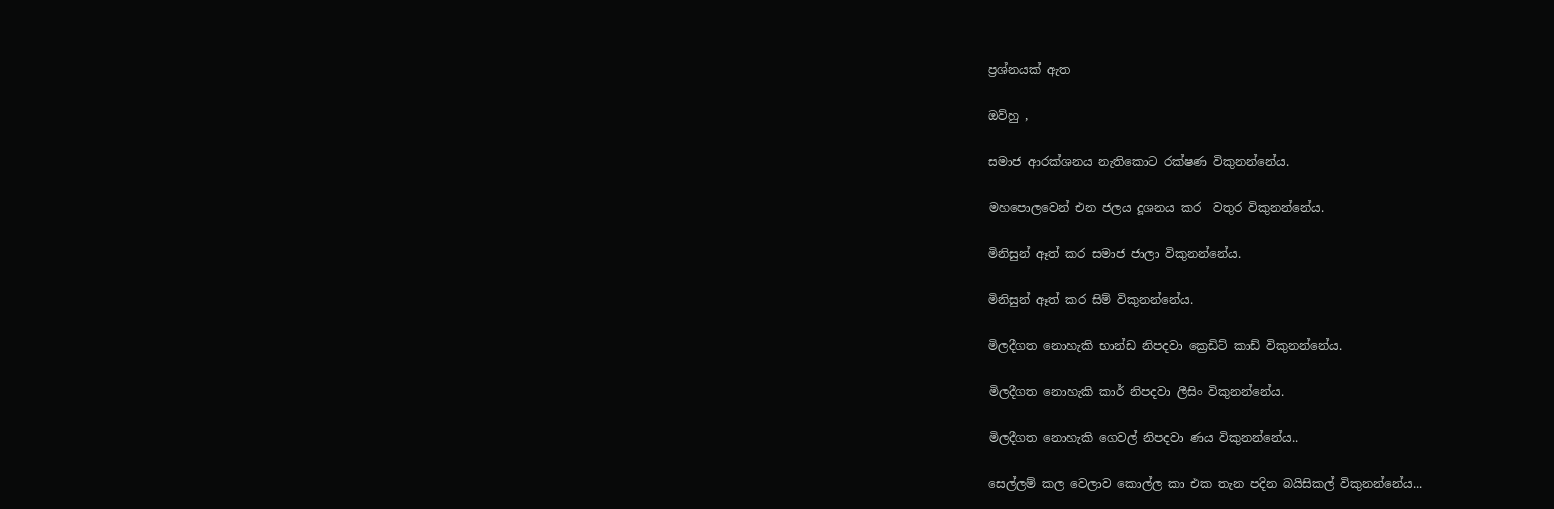ප්‍රශ්නයක් ඇත

ඔව්හු ,

සමාජ ආරක්ශනය නැතිකොට රක්ෂණ විකුනන්නේය.

මහපොලවෙන් එන ජලය දූශනය කර  වතුර විකුනන්නේය.

මිනිසුන් ඈත් කර සමාජ ජාලා විකුනන්නේය.

මිනිසුන් ඈත් කර සිම් විකුනන්නේය.

මිලදීගත නොහැකි භාන්ඩ නිපදවා ක්‍රෙඩිට් කාඩ් විකුනන්නේය.

මිලදීගත නොහැකි කාර් නිපදවා ලීසිං විකුනන්නේය.

මිලදීගත නොහැකි ගෙවල් නිපදවා ණය විකුනන්නේය..

සෙල්ලම් කල වෙලාව කොල්ල කා එක තැන පදින බයිසිකල් විකුනන්නේය...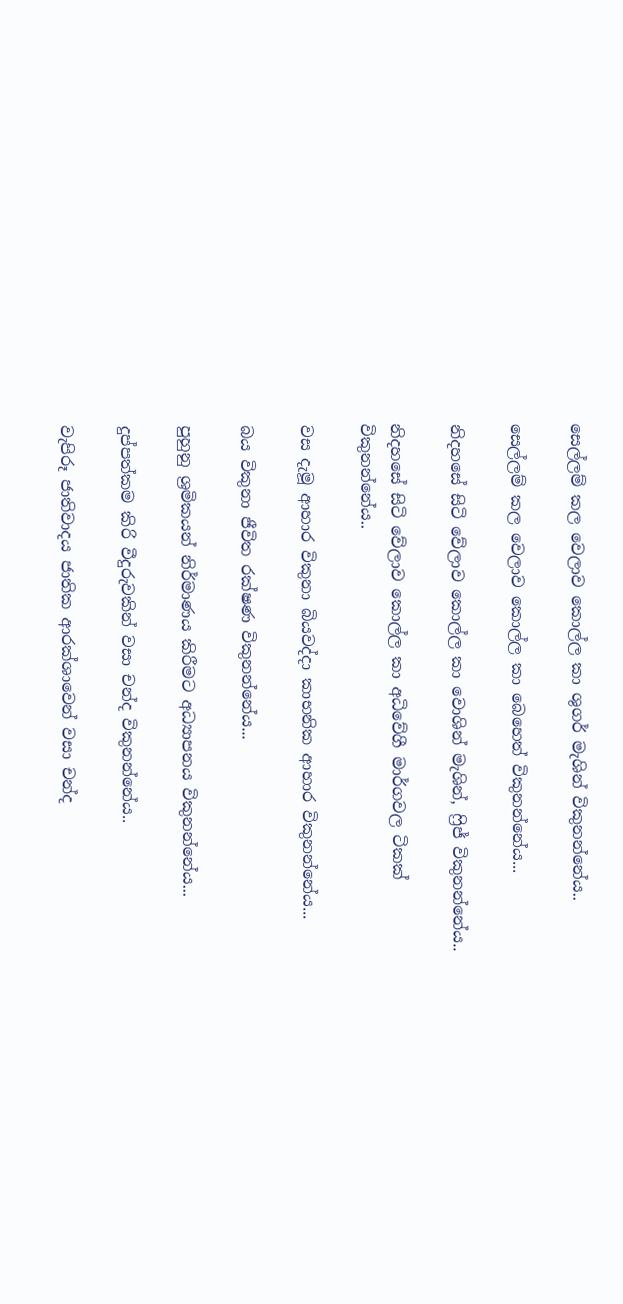සෙල්ලම් කල වෙලාව කොල්ල කා ශුගර් මැශින් විකුනන්නේය..

සෙල්ලම් කල වෙලාව කොල්ල කා බෙහෙත් විකුනන්නේය...

නිදහසේ සිටි වේලාව කොල්ල කා වොශින් මැශින්, ෆ්‍රිජ් විකුනන්නේය..

නිදහසේ සිටි වේලාව කොල්ල කා අධිවේගී මාර්ගවල ටිකක් විකුනන්නේය..

වස දැමූ ආහාර විකුනා බියවද්දා කාභනික ආහාර විකුනන්නේය...

බය විකුනා ජීවිත රක්ෂණ විකුනන්නේය...

පුහුනු ශ්‍රමිකයන් නිර්මාණය කිරීමට අධ්‍යාපනය විකුනන්නේය...

දුප්පත්කම කිරි වීදුරුවකින් වසා චන්ද විකුනන්නේය..

වැපිරූ ජාතිවාදය ජාතික ආරක්ශාවෙන් වසා චන්ද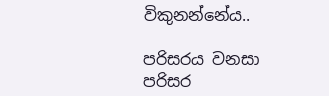විකුනන්නේය..

පරිසරය වනසා පරිසර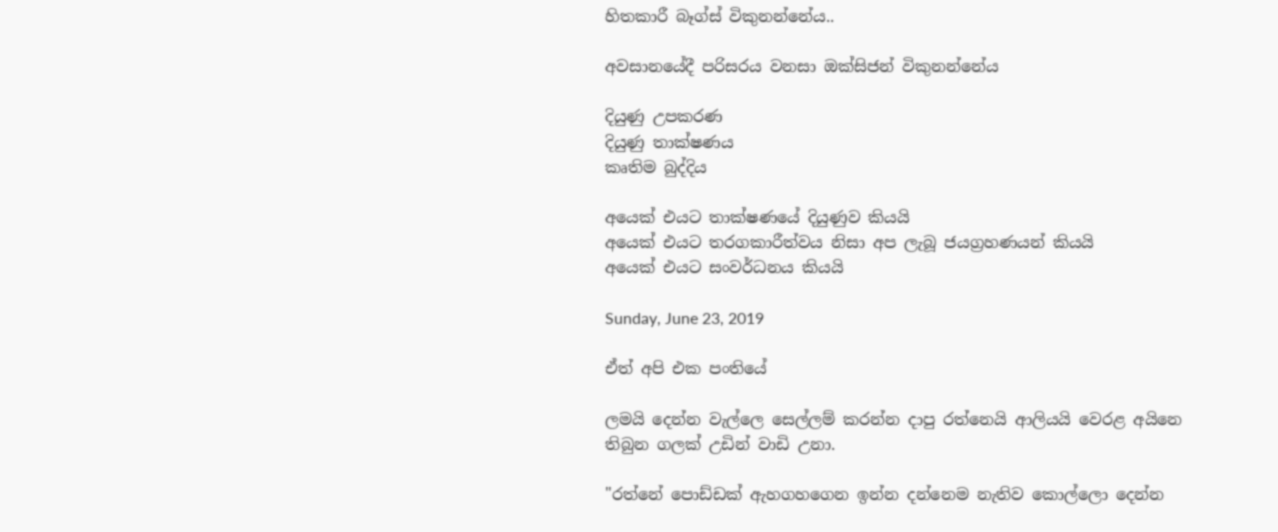හිතකාරී බෑග්ස් විකුනන්නේය..

අවසානයේදී පරිසරය වනසා ඔක්සිජන් විකුනන්නේය

දියුණු උපකරණ
දියුණු තාක්ෂණය
කෘතිම බුද්දිය

අයෙක් එයට තාක්ෂණයේ දියුණුව කියයි
අයෙක් එයට තරගකාරීත්වය නිසා අප ලැබූ ජයග්‍රහණයන් කියයි
අයෙක් එයට සංවර්ධනය කියයි

Sunday, June 23, 2019

ඒත් අපි එක පංතියේ

ලමයි දෙන්න වැල්ලෙ සෙල්ලම් කරන්න දාපු රත්නෙයි ආලියයි වෙරළ අයිනෙ තිබුන ගලක් උඩින් වාඩි උනා.

"රත්නේ පොඩ්ඩක් ඇහගහගෙන ඉන්න දන්නෙම නැතිව කොල්ලො දෙන්න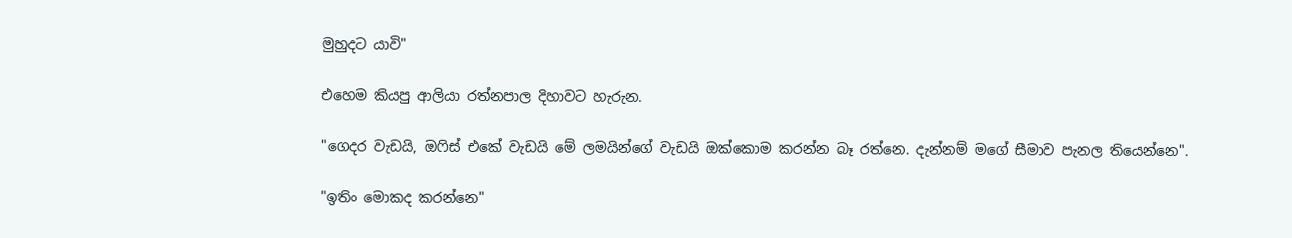මුහුදට යාවි"

එහෙම කියපු ආලියා රත්නපාල දිහාවට හැරුන.

"ගෙදර වැඩයි, ඔෆිස් එකේ වැඩයි මේ ලමයින්ගේ වැඩයි ඔක්කොම කරන්න බෑ රත්නෙ. දැන්නම් මගේ සීමාව පැනල තියෙන්නෙ".

"ඉතිං මොකද කරන්නෙ"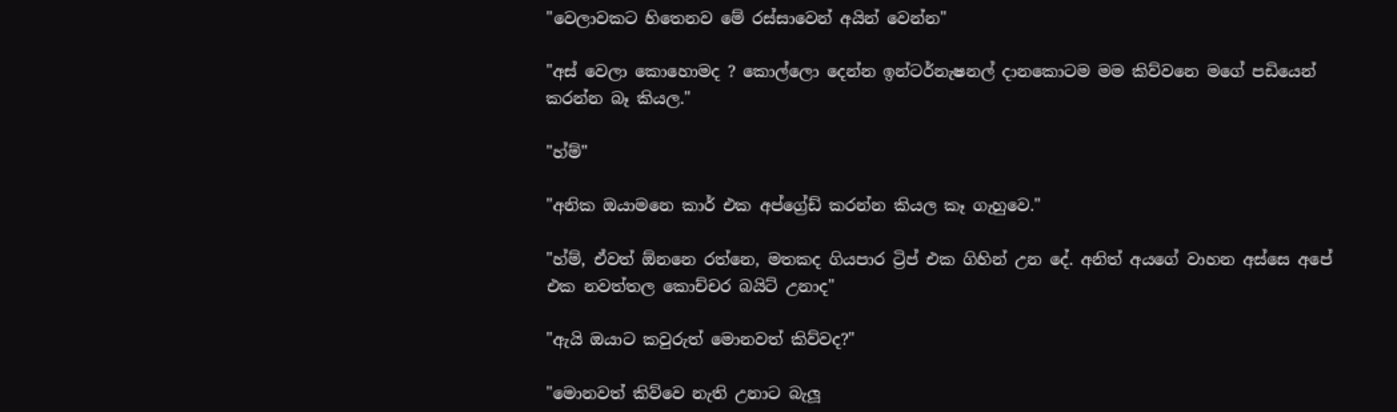"වෙලාවකට හිතෙනව මේ රස්සාවෙන් අයින් වෙන්න"

"අස් වෙලා කොහොමද ? කොල්ලො දෙන්න ඉන්ටර්නැෂනල් දානකොටම මම කිව්වනෙ මගේ පඩියෙන් කරන්න බෑ කියල."

"හ්ම්"

"අනික ඔයාමනෙ කාර් එක අප්ග්‍රේඩ් කරන්න කියල කෑ ගැහුවෙ."

"හ්ම්, ඒවත් ඕනනෙ රත්නෙ, මතකද ගියපාර ට්‍රිප් එක ගිහින් උන දේ. අනිත් අයගේ වාහන අස්සෙ අපේ එක නවත්තල කොච්චර බයිට් උනාද"

"ඇයි ඔයාට කවුරුත් මොනවත් කිව්වද?"

"මොනවත් කිව්වෙ නැති උනාට බැලූ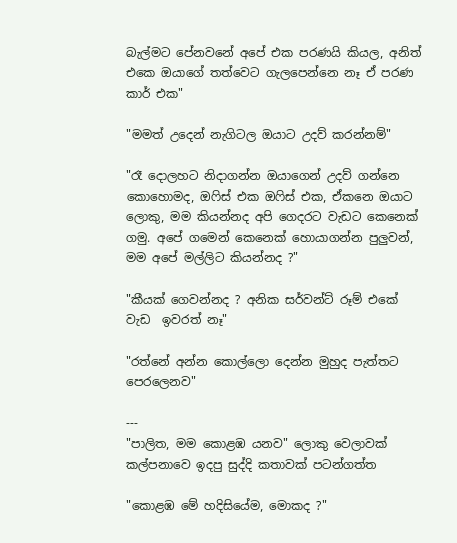බැල්මට පේනවනේ අපේ එක පරණයි කියල, අනිත් එකෙ ඔයාගේ තත්වෙට ගැලපෙන්නෙ නෑ ඒ පරණ කාර් එක"

"මමත් උදෙන් නැගිටල ඔයාට උදව් කරන්නම්"

"රෑ දොලහට නිදාගන්න ඔයාගෙන් උදව් ගන්නෙ කොහොමද, ඔෆිස් එක ඔෆිස් එක, ඒකනෙ ඔයාට ලොකු, මම කියන්නද අපි ගෙදරට වැඩට කෙනෙක් ගමු. අපේ ගමෙන් කෙනෙක් හොයාගන්න පුලුවන්, මම අපේ මල්ලිට කියන්නද ?"

"කීයක් ගෙවන්නද ? අනික සර්වන්ට් රූම් එකේ වැඩ  ඉවරත් නෑ"

"රත්නේ අන්න කොල්ලො දෙන්න මුහුද පැත්තට පෙරලෙනව"

---
"පාලිත, මම කොළඹ යනව" ලොකු වෙලාවක් කල්පනාවෙ ඉදපු සුද්දි කතාවක් පටන්ගත්ත

"කොළඹ මේ හදිසියේම, මොකද ?"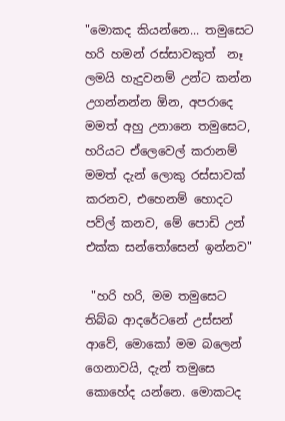"මොකද කියන්නෙ... තමුසෙට හරි හමන් රස්සාවකුත්  නෑ ලමයි හැදුවනම් උන්ට කන්න උගන්නන්න ඕන, අපරාදෙ මමත් අහු උනානෙ තමුසෙට, හරියට ඒලෙවෙල් කරානම් මමත් දැන් ලොකු රස්සාවක් කරනව, එහෙනම් හොදට පව්ල් කනව, මේ පොඩි උන් එක්ක සන්තෝසෙන් ඉන්නව"

 "හරි හරි, මම තමුසෙට තිබ්බ ආදරේටනේ උස්සන් ආවේ, මොකෝ මම බලෙන් ගෙනාවයි, දැන් තමුසෙ කොහේද යන්නෙ. මොකටද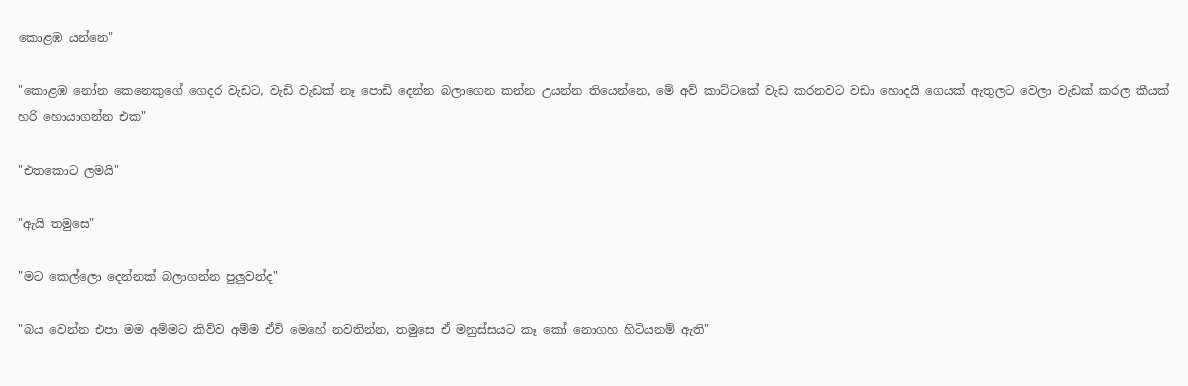කොළඹ යන්නෙ"

"කොළඹ නෝන කෙනෙකුගේ ගෙදර වැඩට, වැඩි වැඩක් නෑ පොඩි දෙන්න බලාගෙන කන්න උයන්න තියෙන්නෙ, මේ අව් කාට්ටකේ වැඩ කරනවට වඩා හොදයි ගෙයක් ඇතුලට වෙලා වැඩක් කරල කීයක් හරි හොයාගන්න එක"

"එතකොට ලමයි"

"ඇයි තමුසෙ"

"මට කෙල්ලො දෙන්නක් බලාගන්න පුලුවන්ද"

"බය වෙන්න එපා මම අම්මට කිව්ව අම්ම ඒවි මෙහේ නවතින්න, තමුසෙ ඒ මනුස්සයට කෑ කෝ නොගහ හිටියනම් ඇති"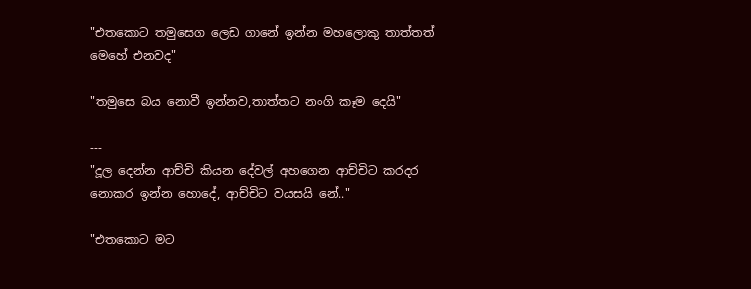"එතකොට තමුසෙග ලෙඩ ගානේ ඉන්න මහලොකු තාත්තත් මෙහේ එනවද"

"තමුසෙ බය නොවී ඉන්නව,තාත්තට නංගි කෑම දෙයි"

---
"දූල දෙන්න ආච්චි කියන දේවල් අහගෙන ආච්චිට කරදර නොකර ඉන්න හොදේ, ආච්චිට වයසයි නේ.."

"එතකොට මට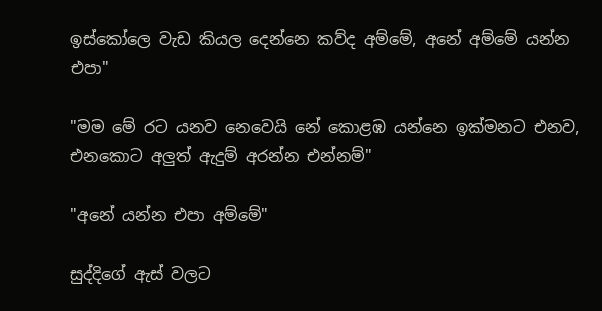ඉස්කෝලෙ වැඩ කියල දෙන්නෙ කව්ද අම්මේ, අනේ අම්මේ යන්න එපා"

"මම මේ රට යනව නෙවෙයි නේ කොළඹ යන්නෙ ඉක්මනට එනව, එනකොට අලුත් ඇදුම් අරන්න එන්නම්"

"අනේ යන්න එපා අම්මේ"

සුද්දිගේ ඇස් වලට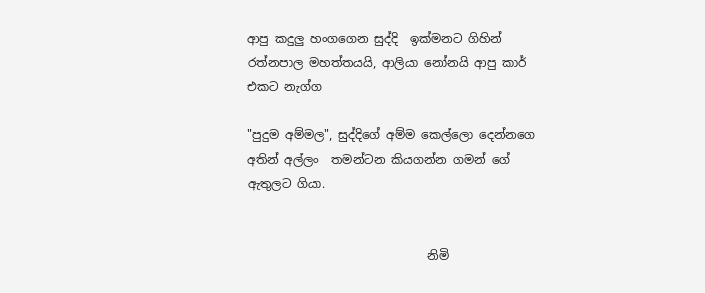ආපු කදුලු හංගගෙන සුද්දි  ඉක්මනට ගිහින් රත්නපාල මහත්තයයි, ආලියා නෝනයි ආපු කාර් එකට නැග්ග

"පුදුම අම්මල", සුද්දිගේ අම්ම කෙල්ලො දෙන්නගෙ අතින් අල්ලං  තමන්ටන කියගන්න ගමන් ගේ ඇතුලට ගියා.


                              නිමි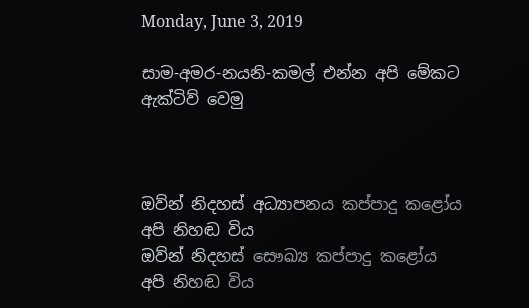Monday, June 3, 2019

සාම-අමර-නයනි-කමල් එන්න අපි මේකට ඇක්ටිව් වෙමු



ඔව්න් නිදහස් අධ්‍යාපනය කප්පාදු කළෝය
අපි නිහඬ විය
ඔව්න් නිදහස් සෞඛ්‍ය කප්පාදු කළෝය
අපි නිහඬ විය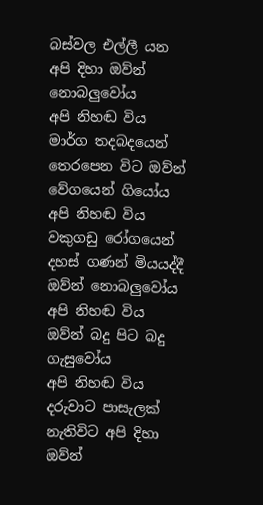බස්වල එල්ලී යන අපි දිහා ඔව්න් නොබලුවෝය
අපි නිහඬ විය
මාර්ග තදබදයෙන් තෙරපෙන විට ඔව්න් වේගයෙන් ගියෝය
අපි නිහඬ විය
වකුගඩු රෝගයෙන් දහස් ගණන් මියයද්දී ඔව්න් නොබලුවෝය
අපි නිහඬ විය
ඔව්න් බදු පිට බදු ගැසුවෝය
අපි නිහඬ විය
දරුවාට පාසැලක් නැතිවිට අපි දිහා ඔව්න්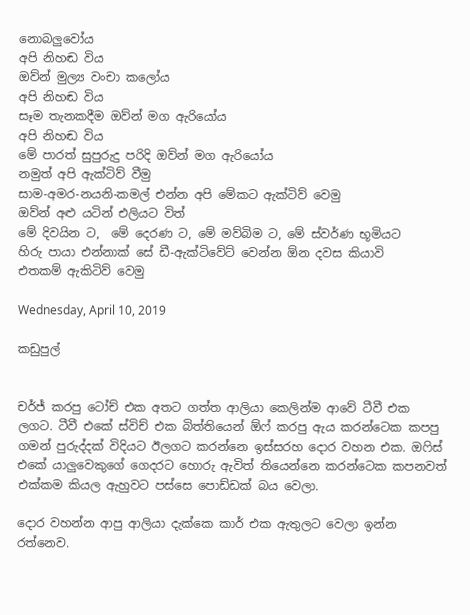නොබලුවෝය
අපි නිහඬ විය
ඔව්න් මුල්‍ය වංචා කලෝය
අපි නිහඬ විය
සෑම තැනකදීම ඔව්න් මග ඇරියෝය
අපි නිහඬ විය
මේ පාරත් සුපුරුදු පරිදි ඔව්න් මග ඇරියෝය
නමුත් අපි ඇක්ටිව් වීමු
සාම-අමර-නයනි-කමල් එන්න අපි මේකට ඇක්ටිව් වෙමු
ඔව්න් අළු යටින් එලියට විත්
මේ දිවයින ට,  මේ දෙරණ ට, මේ මව්බිම ට, මේ ස්වර්ණ භූමියට
හිරු පායා එන්නාක් සේ ඩී-ඇක්ටිවේට් වෙන්න ඕන දවස කියාවි
එතකම් ඇකිටිව් වෙමු

Wednesday, April 10, 2019

කඩුපුල්


චර්ජ් කරපු ටෝච් එක අතට ගත්ත ආලියා කෙලින්ම ආවේ ටීවී එක ලගට. ටීවී එකේ ස්විච් එක බිත්තියෙන් ඕෆ් කරපු ඇය කරන්ටෙක කපපු ගමන් පුරුද්දක් විදියට ඊලගට කරන්නෙ ඉස්සරහ දොර වහන එක. ඔෆිස් එකේ යාලුවෙකුගේ ගෙදරට හොරු ඇවිත් තියෙන්නෙ කරන්ටෙක කපනවත් එක්කම කියල ඇහුවට පස්සෙ පොඩ්ඩක් බය වෙලා.

දොර වහන්න ආපු ආලියා දැක්කෙ කාර් එක ඇතුලට වෙලා ඉන්න රත්නෙව.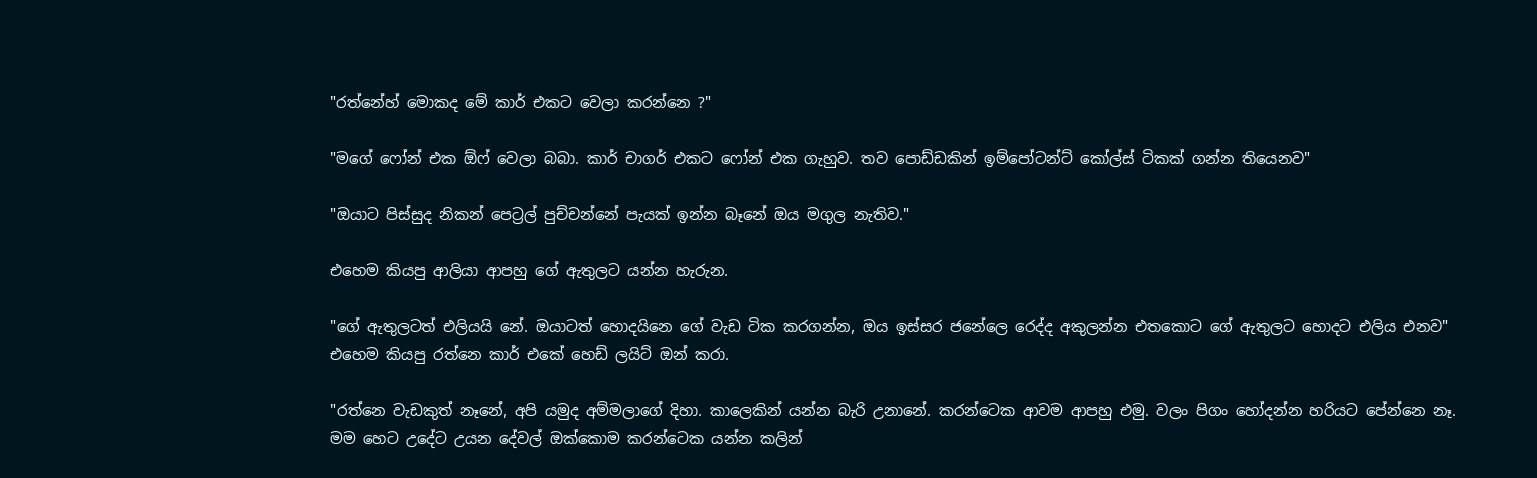"රත්නේහ් මොකද මේ කාර් එකට වෙලා කරන්නෙ ?"

"මගේ ෆෝන් එක ඕෆ් වෙලා බබා. කාර් චාගර් එකට ෆෝන් එක ගැහුව. තව පොඩ්ඩකින් ඉම්පෝටන්ට් කෝල්ස් ටිකක් ගන්න තියෙනව"

"ඔයාට පිස්සුද නිකන් පෙට්‍රල් පුච්චන්නේ පැයක් ඉන්න බෑනේ ඔය මගුල නැතිව."

එහෙම කියපු ආලියා ආපහු ගේ ඇතුලට යන්න හැරුන.

"ගේ ඇතුලටත් එලියයි නේ. ඔයාටත් හොදයිනෙ ගේ වැඩ ටික කරගන්න, ඔය ඉස්සර ජනේලෙ රෙද්ද අකුලන්න එතකොට ගේ ඇතුලට හොදට එලිය එනව" එහෙම කියපු රත්නෙ කාර් එකේ හෙඩ් ලයිට් ඔන් කරා.

"රත්නෙ වැඩකුත් නෑනේ, අපි යමුද අම්මලාගේ දිහා. කාලෙකින් යන්න බැරි උනානේ. කරන්ටෙක ආවම ආපහු එමු. වලං පිගං හෝදන්න හරියට පේන්නෙ නෑ. මම හෙට උදේට උයන දේවල් ඔක්කොම කරන්ටෙක යන්න කලින්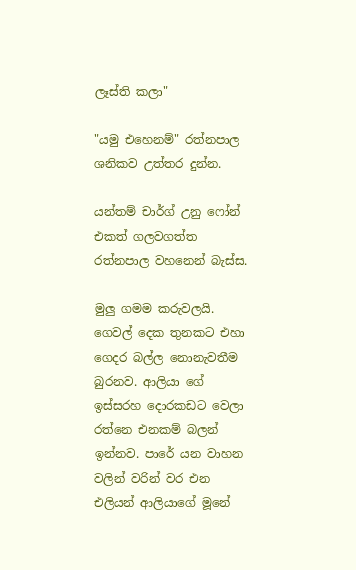ලෑස්ති කලා"

"යමු එහෙනම්" රත්නපාල ශනිකව උත්තර දුන්න.

යන්තම් චාර්ග් උනු ෆෝන් එකත් ගලවගත්ත රත්නපාල වහනෙන් බැස්ස.

මුලු ගමම කරුවලයි. ගෙවල් දෙක තුනකට එහා ගෙදර බල්ල නොනැවතීම බුරනව. ආලියා ගේ ඉස්සරහ දොරකඩට වෙලා රත්නෙ එනකම් බලන් ඉන්නව. පාරේ යන වාහන වලින් වරින් වර එන එලියන් ආලියාගේ මූනේ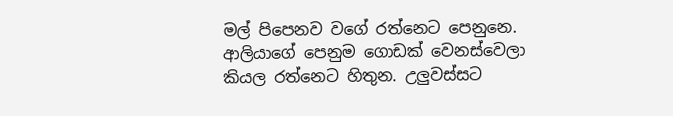මල් පිපෙනව වගේ රත්නෙට පෙනුනෙ. ආලියාගේ පෙනුම ගොඩක් වෙනස්වෙලා කියල රත්නෙට හිතුන. උලුවස්සට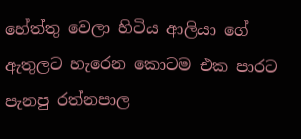හේත්තු වෙලා හිටිය ආලියා ගේ ඇතුලට හැරෙන කොටම එක පාරට පැනපු රත්නපාල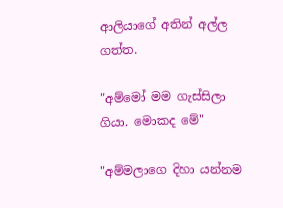ආලියාගේ අතින් අල්ල ගත්ත.

"අම්මෝ මම ගැස්සිලා ගියා. මොකද මේ"

"අම්මලාගෙ දිහා යන්නම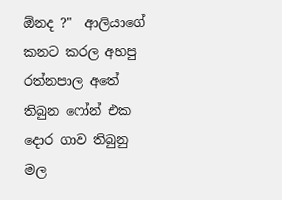ඕනද ?"  ආලියාගේ කනට කරල අහපු රත්නපාල අතේ තිබුන ෆෝන් එක දොර ගාව තිබුනු මල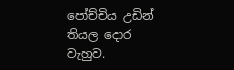පෝච්චිය උඩින් තියල දොර වැහුව.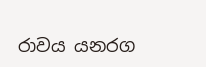රාවය යනරග